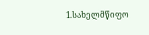1.სახელმწიფო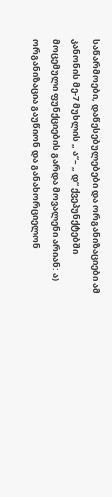საწარმოები, დაწესებულებები და ორგანიზაციები ამ კანონის მე-7 მუხლის „ ა“– „ დ“ ქვეპუნქტებში მოცემული ფუნქციების გარდა მოვალენი არიან: ა) ორგანიზაცია გაუწიონ და განახორციელონ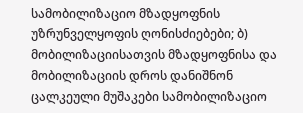სამობილიზაციო მზადყოფნის უზრუნველყოფის ღონისძიებები; ბ) მობილიზაციისათვის მზადყოფნისა და მობილიზაციის დროს დანიშნონ ცალკეული მუშაკები სამობილიზაციო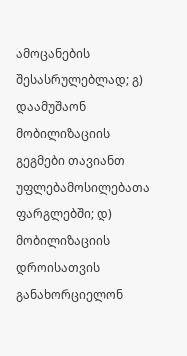ამოცანების შესასრულებლად; გ) დაამუშაონ მობილიზაციის გეგმები თავიანთ უფლებამოსილებათა ფარგლებში; დ) მობილიზაციის დროისათვის განახორციელონ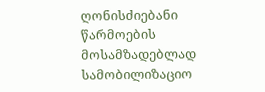ღონისძიებანი წარმოების მოსამზადებლად სამობილიზაციო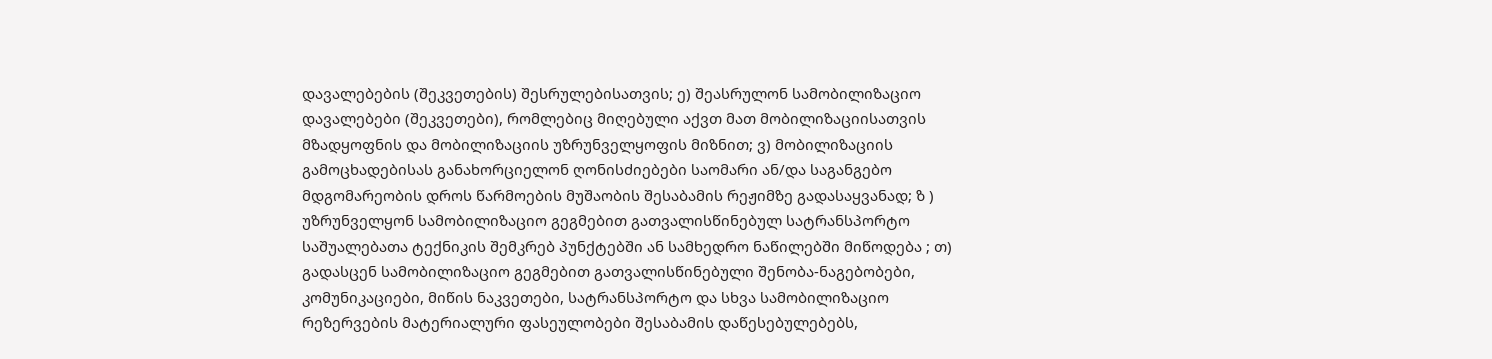დავალებების (შეკვეთების) შესრულებისათვის; ე) შეასრულონ სამობილიზაციო დავალებები (შეკვეთები), რომლებიც მიღებული აქვთ მათ მობილიზაციისათვის მზადყოფნის და მობილიზაციის უზრუნველყოფის მიზნით; ვ) მობილიზაციის გამოცხადებისას განახორციელონ ღონისძიებები საომარი ან/და საგანგებო მდგომარეობის დროს წარმოების მუშაობის შესაბამის რეჟიმზე გადასაყვანად; ზ ) უზრუნველყონ სამობილიზაციო გეგმებით გათვალისწინებულ სატრანსპორტო საშუალებათა ტექნიკის შემკრებ პუნქტებში ან სამხედრო ნაწილებში მიწოდება ; თ) გადასცენ სამობილიზაციო გეგმებით გათვალისწინებული შენობა-ნაგებობები, კომუნიკაციები, მიწის ნაკვეთები, სატრანსპორტო და სხვა სამობილიზაციო რეზერვების მატერიალური ფასეულობები შესაბამის დაწესებულებებს,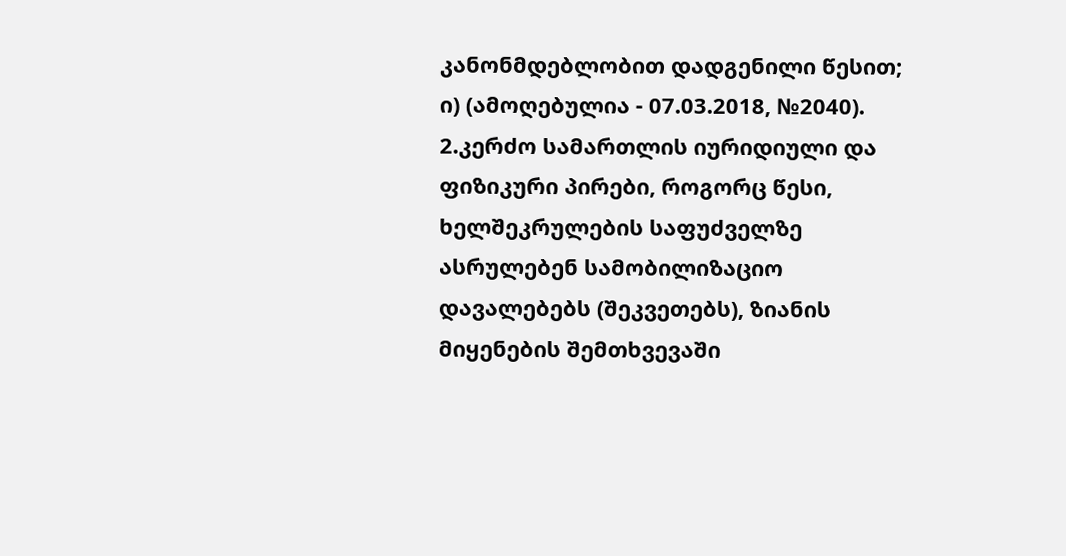კანონმდებლობით დადგენილი წესით; ი) (ამოღებულია - 07.03.2018, №2040).
2.კერძო სამართლის იურიდიული და ფიზიკური პირები, როგორც წესი, ხელშეკრულების საფუძველზე ასრულებენ სამობილიზაციო დავალებებს (შეკვეთებს), ზიანის მიყენების შემთხვევაში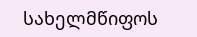სახელმწიფოს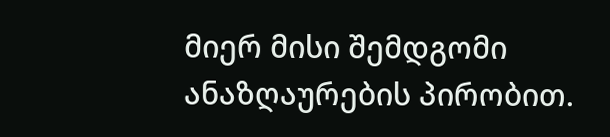მიერ მისი შემდგომი ანაზღაურების პირობით.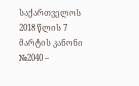საქართველოს 2018 წლის 7 მარტის კანონი №2040 –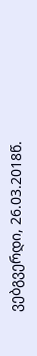ვებგვერდი, 26.03.2018წ.